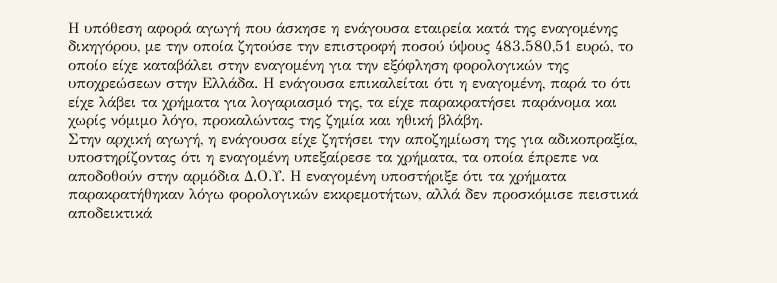Η υπόθεση αφορά αγωγή που άσκησε η ενάγουσα εταιρεία κατά της εναγομένης δικηγόρου, με την οποία ζητούσε την επιστροφή ποσού ύψους 483.580,51 ευρώ, το οποίο είχε καταβάλει στην εναγομένη για την εξόφληση φορολογικών της υποχρεώσεων στην Ελλάδα. Η ενάγουσα επικαλείται ότι η εναγομένη, παρά το ότι είχε λάβει τα χρήματα για λογαριασμό της, τα είχε παρακρατήσει παράνομα και χωρίς νόμιμο λόγο, προκαλώντας της ζημία και ηθική βλάβη.
Στην αρχική αγωγή, η ενάγουσα είχε ζητήσει την αποζημίωση της για αδικοπραξία, υποστηρίζοντας ότι η εναγομένη υπεξαίρεσε τα χρήματα, τα οποία έπρεπε να αποδοθούν στην αρμόδια Δ.Ο.Υ. Η εναγομένη υποστήριξε ότι τα χρήματα παρακρατήθηκαν λόγω φορολογικών εκκρεμοτήτων, αλλά δεν προσκόμισε πειστικά αποδεικτικά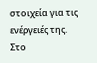στοιχεία για τις ενέργειές της.
Στο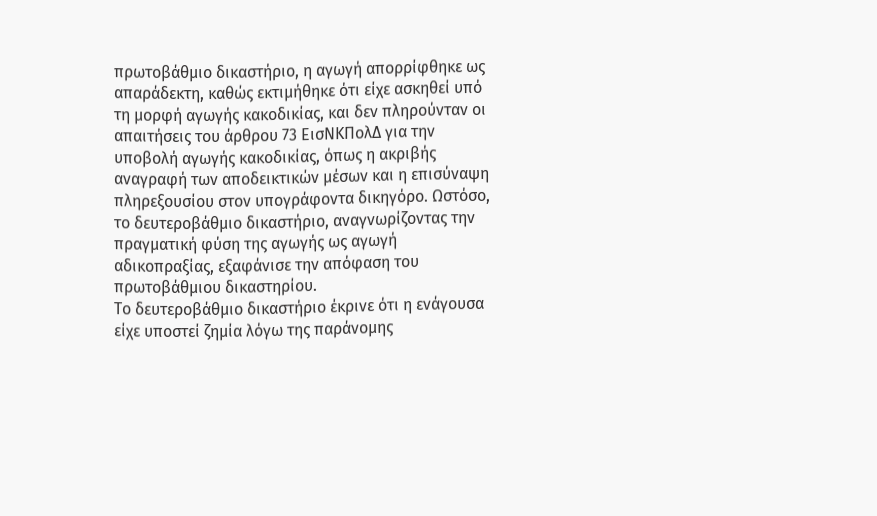πρωτοβάθμιο δικαστήριο, η αγωγή απορρίφθηκε ως απαράδεκτη, καθώς εκτιμήθηκε ότι είχε ασκηθεί υπό τη μορφή αγωγής κακοδικίας, και δεν πληρούνταν οι απαιτήσεις του άρθρου 73 ΕισΝΚΠολΔ για την υποβολή αγωγής κακοδικίας, όπως η ακριβής αναγραφή των αποδεικτικών μέσων και η επισύναψη πληρεξουσίου στον υπογράφοντα δικηγόρο. Ωστόσο, το δευτεροβάθμιο δικαστήριο, αναγνωρίζοντας την πραγματική φύση της αγωγής ως αγωγή αδικοπραξίας, εξαφάνισε την απόφαση του πρωτοβάθμιου δικαστηρίου.
Το δευτεροβάθμιο δικαστήριο έκρινε ότι η ενάγουσα είχε υποστεί ζημία λόγω της παράνομης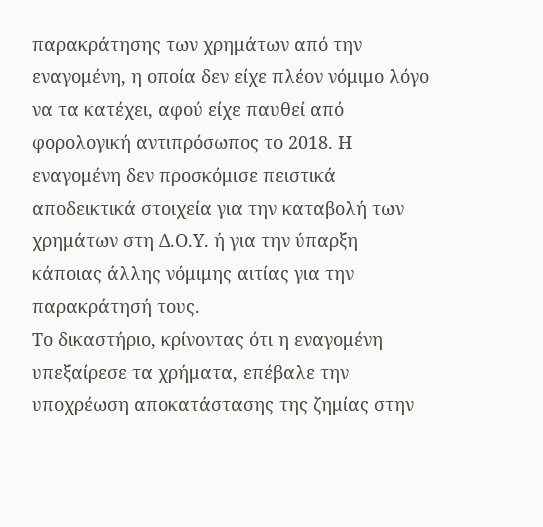παρακράτησης των χρημάτων από την εναγομένη, η οποία δεν είχε πλέον νόμιμο λόγο να τα κατέχει, αφού είχε παυθεί από φορολογική αντιπρόσωπος το 2018. Η εναγομένη δεν προσκόμισε πειστικά αποδεικτικά στοιχεία για την καταβολή των χρημάτων στη Δ.Ο.Υ. ή για την ύπαρξη κάποιας άλλης νόμιμης αιτίας για την παρακράτησή τους.
Το δικαστήριο, κρίνοντας ότι η εναγομένη υπεξαίρεσε τα χρήματα, επέβαλε την υποχρέωση αποκατάστασης της ζημίας στην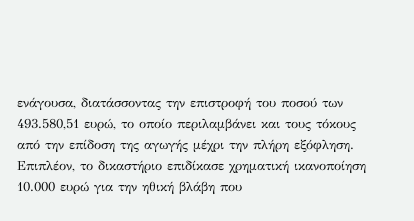ενάγουσα, διατάσσοντας την επιστροφή του ποσού των 493.580,51 ευρώ, το οποίο περιλαμβάνει και τους τόκους από την επίδοση της αγωγής μέχρι την πλήρη εξόφληση. Επιπλέον, το δικαστήριο επιδίκασε χρηματική ικανοποίηση 10.000 ευρώ για την ηθική βλάβη που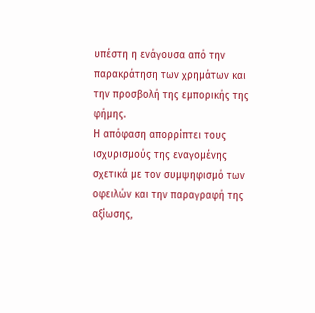υπέστη η ενάγουσα από την παρακράτηση των χρημάτων και την προσβολή της εμπορικής της φήμης.
Η απόφαση απορρίπτει τους ισχυρισμούς της εναγομένης σχετικά με τον συμψηφισμό των οφειλών και την παραγραφή της αξίωσης,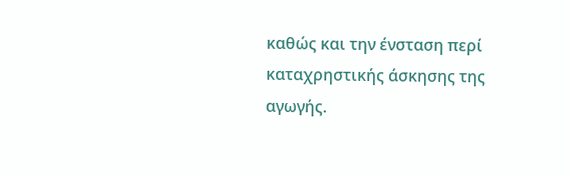καθώς και την ένσταση περί καταχρηστικής άσκησης της αγωγής.